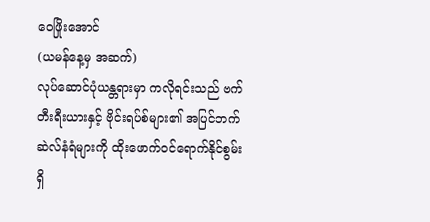ဝေဖြိုးအောင်
(ယမန်နေ့မှ အဆက်)
လုပ်ဆောင်ပုံယန္တရားမှာ ကလိုရင်းသည် ဗက်တီးရီးယားနှင့် ဗိုင်းရပ်စ်များ၏ အပြင်ဘက်ဆဲလ်နံရံများကို ထိုးဖောက်ဝင်ရောက်နိုင်စွမ်းရှိ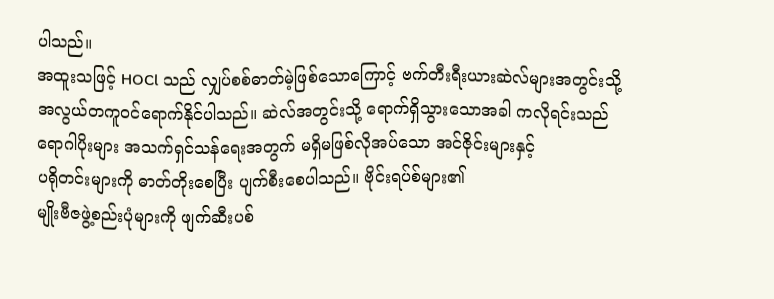ပါသည်။
အထူးသဖြင့် HOCl သည် လျှပ်စစ်ဓာတ်မဲ့ဖြစ်သောကြောင့် ဗက်တီးရီးယားဆဲလ်များအတွင်းသို့
အလွယ်တကူဝင်ရောက်နိုင်ပါသည်။ ဆဲလ်အတွင်းသို့ ရောက်ရှိသွားသောအခါ ကလိုရင်းသည်
ရောဂါပိုးများ အသက်ရှင်သန်ရေးအတွက် မရှိမဖြစ်လိုအပ်သော အင်ဇိုင်းများနှင့်
ပရိုတင်းများကို ဓာတ်တိုးစေပြီး ပျက်စီးစေပါသည်။ ဗိုင်းရပ်စ်များ၏
မျိုးဗီဇဖွဲ့စည်းပုံများကို ဖျက်ဆီးပစ်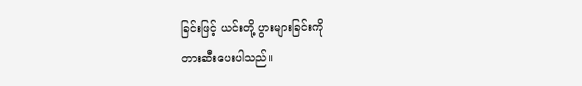ခြင်းဖြင့် ယင်းတို့ ပွားများခြင်းကို
တားဆီးပေးပါသည်။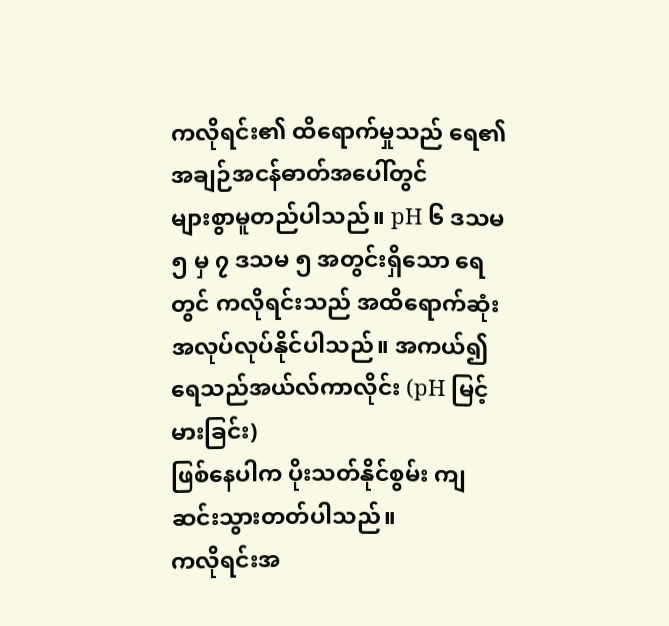ကလိုရင်း၏ ထိရောက်မှုသည် ရေ၏ အချဉ်အငန်ဓာတ်အပေါ်တွင်
များစွာမူတည်ပါသည်။ pH ၆ ဒသမ ၅ မှ ၇ ဒသမ ၅ အတွင်းရှိသော ရေတွင် ကလိုရင်းသည် အထိရောက်ဆုံး
အလုပ်လုပ်နိုင်ပါသည်။ အကယ်၍ ရေသည်အယ်လ်ကာလိုင်း (pH မြင့်မားခြင်း)
ဖြစ်နေပါက ပိုးသတ်နိုင်စွမ်း ကျဆင်းသွားတတ်ပါသည်။
ကလိုရင်းအ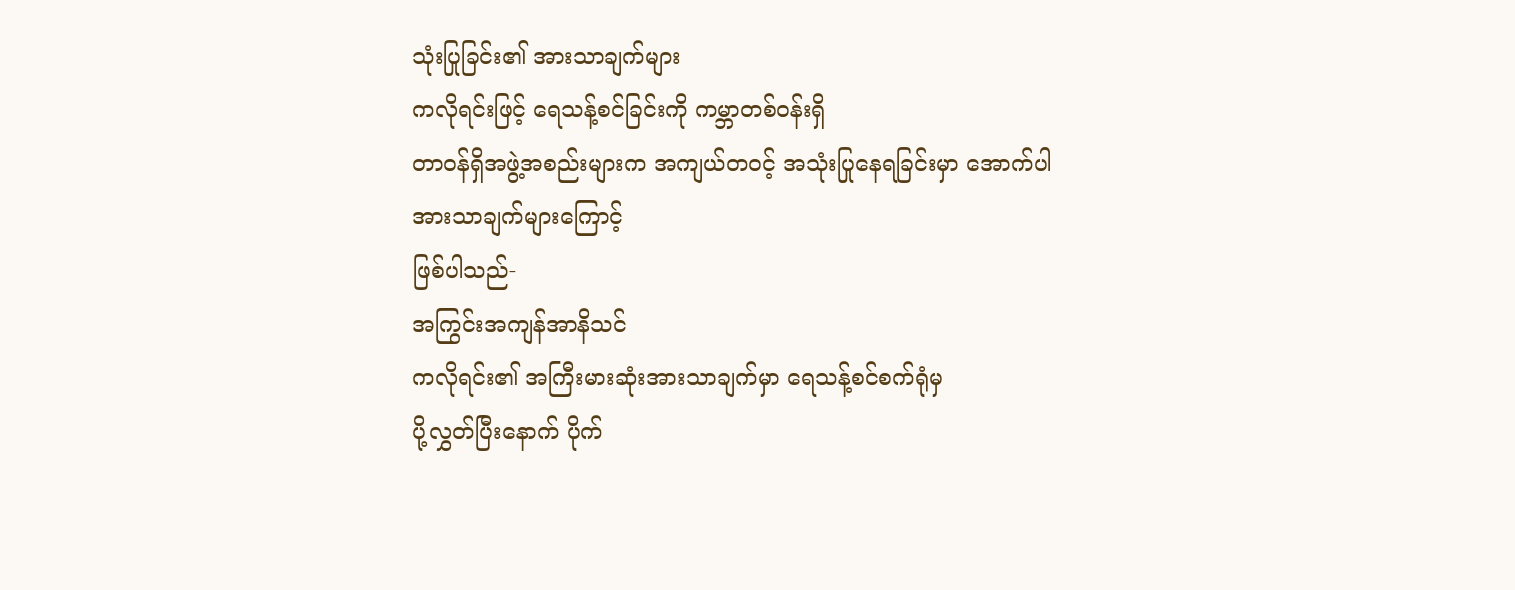သုံးပြုခြင်း၏ အားသာချက်များ
ကလိုရင်းဖြင့် ရေသန့်စင်ခြင်းကို ကမ္ဘာတစ်ဝန်းရှိ
တာဝန်ရှိအဖွဲ့အစည်းများက အကျယ်တဝင့် အသုံးပြုနေရခြင်းမှာ အောက်ပါအားသာချက်များကြောင့်
ဖြစ်ပါသည်-
အကြွင်းအကျန်အာနိသင်
ကလိုရင်း၏ အကြီးမားဆုံးအားသာချက်မှာ ရေသန့်စင်စက်ရုံမှ
ပို့လွှတ်ပြီးနောက် ပိုက်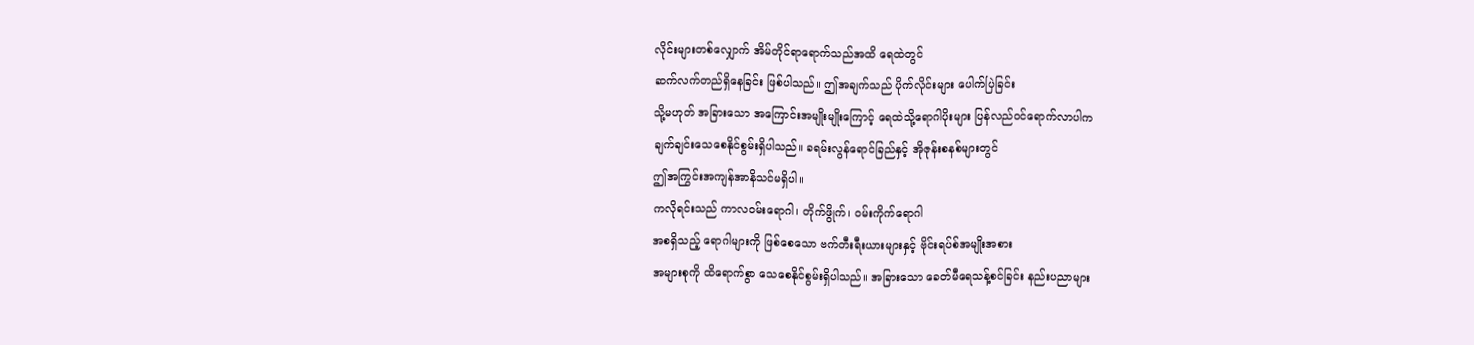လိုင်းများတစ်လျှောက် အိမ်တိုင်ရာရောက်သည်အထိ ရေထဲတွင်
ဆက်လက်တည်ရှိနေခြင်း ဖြစ်ပါသည်။ ဤအချက်သည် ပိုက်လိုင်းများ ပေါက်ပြဲခြင်း
သို့မဟုတ် အခြားသော အကြောင်းအမျိုးမျိုးကြောင့် ရေထဲသို့ရောဂါပိုးများ ပြန်လည်ဝင်ရောက်လာပါက
ချက်ချင်းသေစေနိုင်စွမ်းရှိပါသည်။ ခရမ်းလွန်ရောင်ခြည်နှင့် အိုဇုန်းစနစ်များတွင်
ဤအကြွင်းအကျန်အာနိသင်မရှိပါ။
ကလိုရင်းသည် ကာလဝမ်းရောဂါ၊ တိုက်ဖွိုက်၊ ဝမ်းကိုက်ရောဂါ
အစရှိသည့် ရောဂါများကို ဖြစ်စေသော ဗက်တီးရီးယားများနှင့် ဗိုင်းရပ်စ်အမျိုးအစား
အများစုကို ထိရောက်စွာ သေစေနိုင်စွမ်းရှိပါသည်။ အခြားသော ခေတ်မီရေသန့်စင်ခြင်း နည်းပညာများ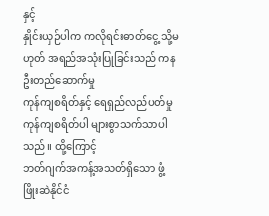နှင့်
နှိုင်းယှဉ်ပါက ကလိုရင်းဓာတ်ငွေ့ သို့မဟုတ် အရည်အသုံးပြုခြင်းသည် ကနဦးတည်ဆောက်မှု
ကုန်ကျစရိတ်နှင့် ရေရှည်လည်ပတ်မှု ကုန်ကျစရိတ်ပါ များစွာသက်သာပါသည်။ ထို့ကြောင့်
ဘတ်ဂျက်အကန့်အသတ်ရှိသော ဖွံ့ဖြိုးဆဲနိုင်ငံ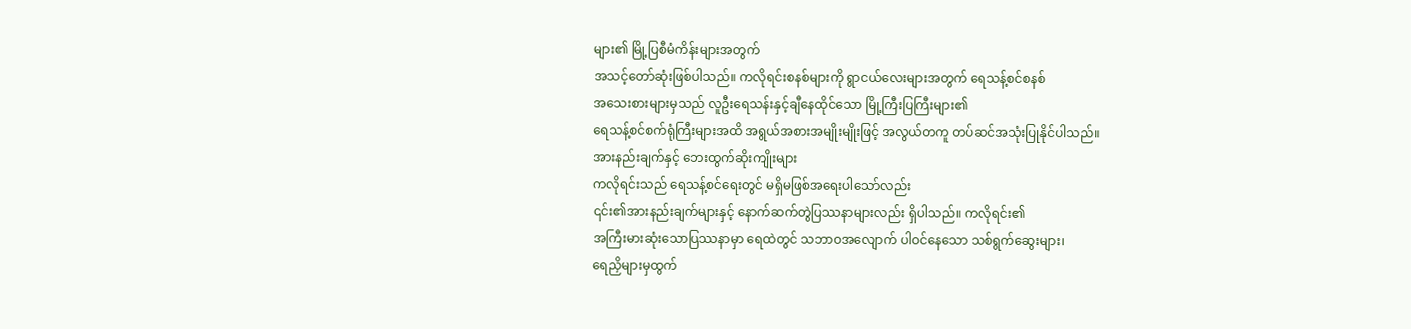များ၏ မြို့ပြစီမံကိန်းများအတွက်
အသင့်တော်ဆုံးဖြစ်ပါသည်။ ကလိုရင်းစနစ်များကို ရွာငယ်လေးများအတွက် ရေသန့်စင်စနစ်
အသေးစားများမှသည် လူဦးရေသန်းနှင့်ချီနေထိုင်သော မြို့ကြီးပြကြီးများ၏
ရေသန့်စင်စက်ရုံကြီးများအထိ အရွယ်အစားအမျိုးမျိုးဖြင့် အလွယ်တကူ တပ်ဆင်အသုံးပြုနိုင်ပါသည်။
အားနည်းချက်နှင့် ဘေးထွက်ဆိုးကျိုးများ
ကလိုရင်းသည် ရေသန့်စင်ရေးတွင် မရှိမဖြစ်အရေးပါသော်လည်း
၎င်း၏အားနည်းချက်များနှင့် နောက်ဆက်တွဲပြဿနာများလည်း ရှိပါသည်။ ကလိုရင်း၏
အကြီးမားဆုံးသောပြဿနာမှာ ရေထဲတွင် သဘာဝအလျောက် ပါဝင်နေသော သစ်ရွက်ဆွေးများ၊
ရေညှိများမှထွက်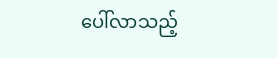ပေါ်လာသည့်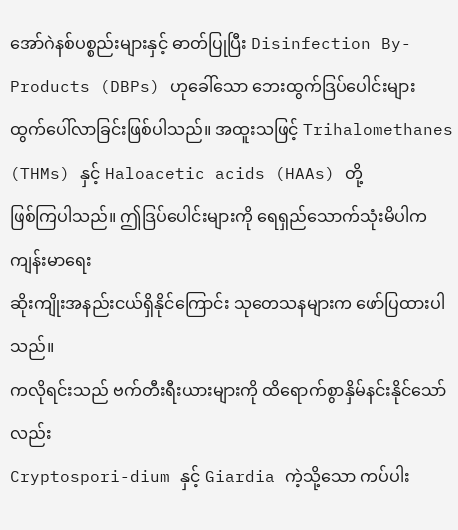အော်ဂဲနစ်ပစ္စည်းများနှင့် ဓာတ်ပြုပြီး Disinfection By-Products (DBPs) ဟုခေါ်သော ဘေးထွက်ဒြပ်ပေါင်းများ ထွက်ပေါ်လာခြင်းဖြစ်ပါသည်။ အထူးသဖြင့် Trihalomethanes
(THMs) နှင့် Haloacetic acids (HAAs) တို့
ဖြစ်ကြပါသည်။ ဤဒြပ်ပေါင်းများကို ရေရှည်သောက်သုံးမိပါက ကျန်းမာရေး
ဆိုးကျိုးအနည်းငယ်ရှိနိုင်ကြောင်း သုတေသနများက ဖော်ပြထားပါသည်။
ကလိုရင်းသည် ဗက်တီးရီးယားများကို ထိရောက်စွာနှိမ်နင်းနိုင်သော်လည်း
Cryptospori-dium နှင့် Giardia ကဲ့သို့သော ကပ်ပါး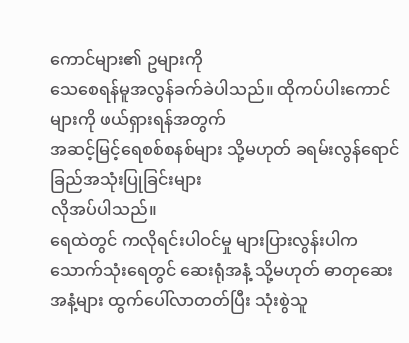ကောင်များ၏ ဥများကို
သေစေရန်မူအလွန်ခက်ခဲပါသည်။ ထိုကပ်ပါးကောင်များကို ဖယ်ရှားရန်အတွက်
အဆင့်မြင့်ရေစစ်စနစ်များ သို့မဟုတ် ခရမ်းလွန်ရောင်ခြည်အသုံးပြုခြင်းများ
လိုအပ်ပါသည်။
ရေထဲတွင် ကလိုရင်းပါဝင်မှု များပြားလွန်းပါက
သောက်သုံးရေတွင် ဆေးရုံအနံ့ သို့မဟုတ် ဓာတုဆေးအနံ့များ ထွက်ပေါ်လာတတ်ပြီး သုံးစွဲသူ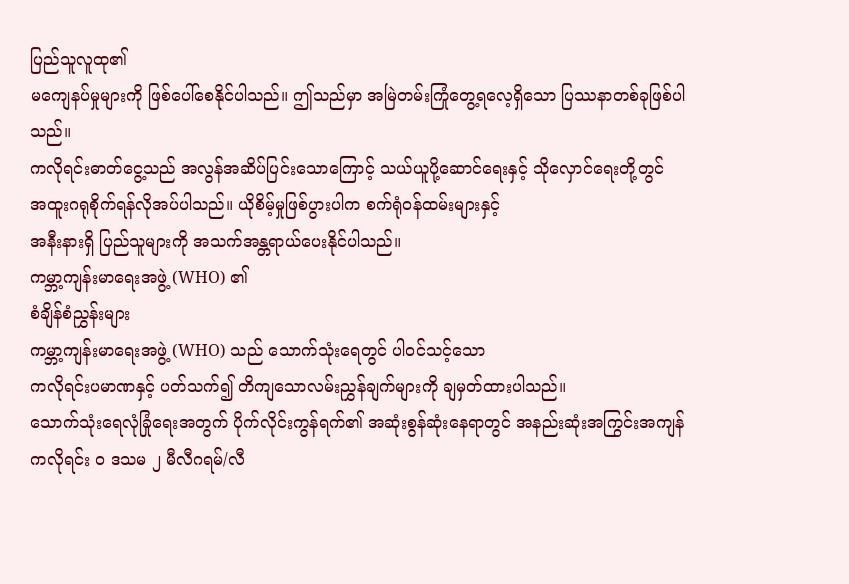ပြည်သူလူထု၏
မကျေနပ်မှုများကို ဖြစ်ပေါ်စေနိုင်ပါသည်။ ဤသည်မှာ အမြဲတမ်းကြုံတွေ့ရလေ့ရှိသော ပြဿနာတစ်ခုဖြစ်ပါသည်။
ကလိုရင်းဓာတ်ငွေ့သည် အလွန်အဆိပ်ပြင်းသောကြောင့် သယ်ယူပို့ဆောင်ရေးနှင့် သိုလှောင်ရေးတို့တွင်
အထူးဂရုစိုက်ရန်လိုအပ်ပါသည်။ ယိုစိမ့်မှုဖြစ်ပွားပါက စက်ရုံဝန်ထမ်းများနှင့်
အနီးနားရှိ ပြည်သူများကို အသက်အန္တရာယ်ပေးနိုင်ပါသည်။
ကမ္ဘာ့ကျန်းမာရေးအဖွဲ့ (WHO) ၏
စံချိန်စံညွှန်းများ
ကမ္ဘာ့ကျန်းမာရေးအဖွဲ့ (WHO) သည် သောက်သုံးရေတွင် ပါဝင်သင့်သော
ကလိုရင်းပမာဏနှင့် ပတ်သက်၍ တိကျသောလမ်းညွှန်ချက်များကို ချမှတ်ထားပါသည်။
သောက်သုံးရေလုံခြုံရေးအတွက် ပိုက်လိုင်းကွန်ရက်၏ အဆုံးစွန်ဆုံးနေရာတွင် အနည်းဆုံးအကြွင်းအကျန်
ကလိုရင်း ၀ ဒသမ ၂ မီလီဂရမ်/လီ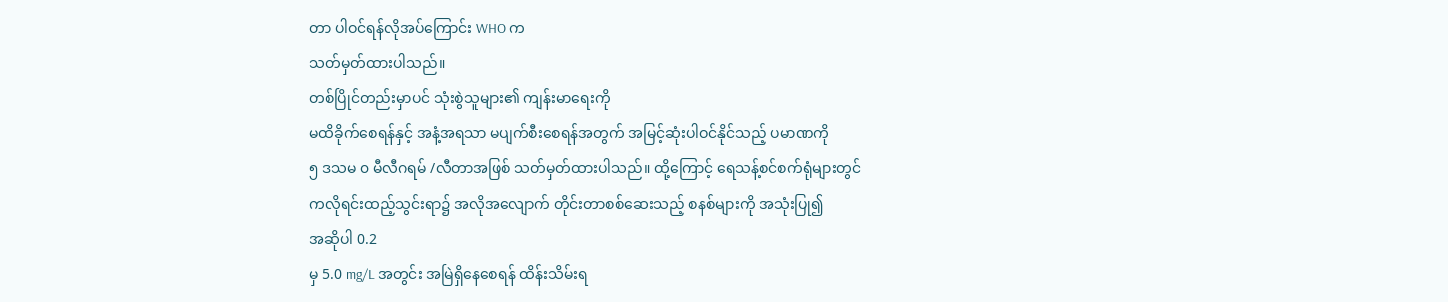တာ ပါဝင်ရန်လိုအပ်ကြောင်း WHO က
သတ်မှတ်ထားပါသည်။
တစ်ပြိုင်တည်းမှာပင် သုံးစွဲသူများ၏ ကျန်းမာရေးကို
မထိခိုက်စေရန်နှင့် အနံ့အရသာ မပျက်စီးစေရန်အတွက် အမြင့်ဆုံးပါဝင်နိုင်သည့် ပမာဏကို
၅ ဒသမ ၀ မီလီဂရမ် /လီတာအဖြစ် သတ်မှတ်ထားပါသည်။ ထို့ကြောင့် ရေသန့်စင်စက်ရုံများတွင်
ကလိုရင်းထည့်သွင်းရာ၌ အလိုအလျောက် တိုင်းတာစစ်ဆေးသည့် စနစ်များကို အသုံးပြု၍
အဆိုပါ 0.2
မှ 5.0 mg/L အတွင်း အမြဲရှိနေစေရန် ထိန်းသိမ်းရ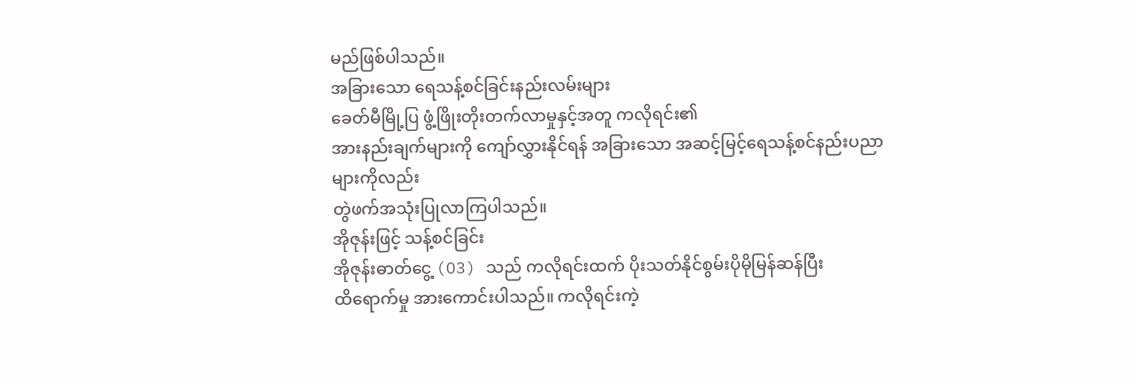မည်ဖြစ်ပါသည်။
အခြားသော ရေသန့်စင်ခြင်းနည်းလမ်းများ
ခေတ်မီမြို့ပြ ဖွံ့ဖြိုးတိုးတက်လာမှုနှင့်အတူ ကလိုရင်း၏
အားနည်းချက်များကို ကျော်လွှားနိုင်ရန် အခြားသော အဆင့်မြင့်ရေသန့်စင်နည်းပညာများကိုလည်း
တွဲဖက်အသုံးပြုလာကြပါသည်။
အိုဇုန်းဖြင့် သန့်စင်ခြင်း
အိုဇုန်းဓာတ်ငွေ့ (O3) သည် ကလိုရင်းထက် ပိုးသတ်နိုင်စွမ်းပိုမိုမြန်ဆန်ပြီး
ထိရောက်မှု အားကောင်းပါသည်။ ကလိုရင်းကဲ့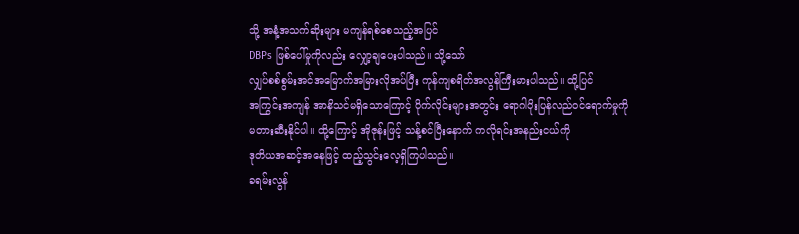သို့ အနံ့အသက်ဆိုးများ မကျန်ရစ်စေသည့်အပြင်
DBPs ဖြစ်ပေါ်မှုကိုလည်း လျှော့ချပေးပါသည်။ သို့သော်
လျှပ်စစ်စွမ်းအင်အမြောက်အမြားလိုအပ်ပြီး ကုန်ကျစရိတ်အလွန်ကြီးမားပါသည်။ ထို့ပြင်
အကြွင်းအကျန် အာနိသင်မရှိသောကြောင့် ပိုက်လိုင်းများအတွင်း ရောဂါပိုးပြန်လည်ဝင်ရောက်မှုကို
မတားဆီးနိုင်ပါ။ ထို့ကြောင့် အိုဇုန်းဖြင့် သန့်စင်ပြီးနောက် ကလိုရင်းအနည်းငယ်ကို
ဒုတိယအဆင့်အနေဖြင့် ထည့်သွင်းလေ့ရှိကြပါသည်။
ခရမ်းလွန်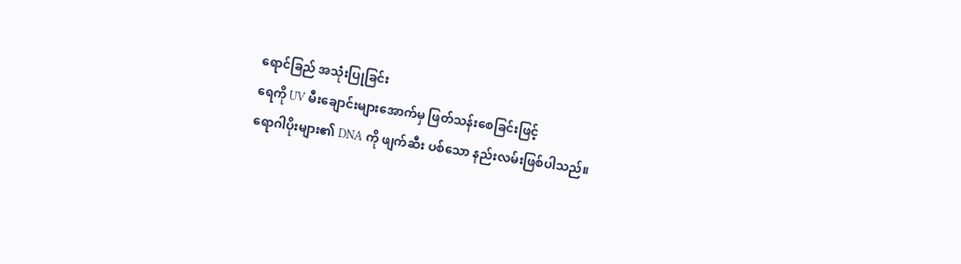ရောင်ခြည် အသုံးပြုခြင်း
ရေကို UV မီးချောင်းများအောက်မှ ဖြတ်သန်းစေခြင်းဖြင့်
ရောဂါပိုးများ၏ DNA ကို ဖျက်ဆီး ပစ်သော နည်းလမ်းဖြစ်ပါသည်။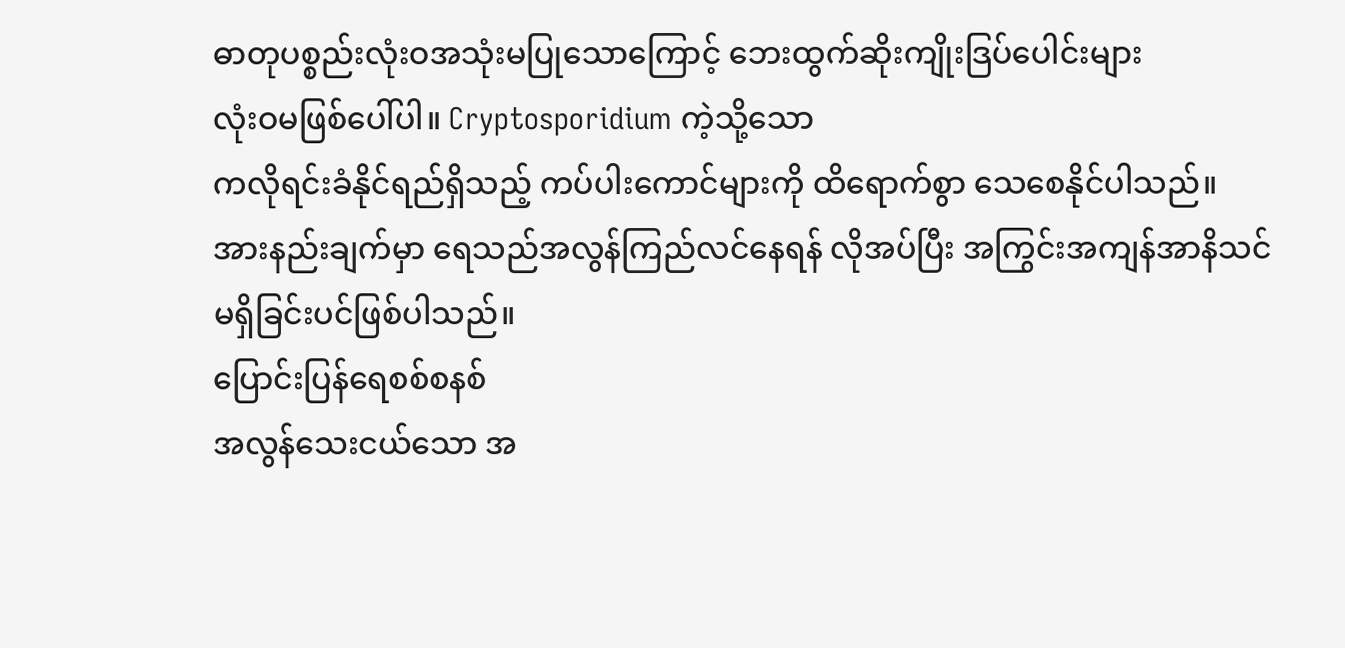ဓာတုပစ္စည်းလုံးဝအသုံးမပြုသောကြောင့် ဘေးထွက်ဆိုးကျိုးဒြပ်ပေါင်းများ
လုံးဝမဖြစ်ပေါ်ပါ။ Cryptosporidium ကဲ့သို့သော
ကလိုရင်းခံနိုင်ရည်ရှိသည့် ကပ်ပါးကောင်များကို ထိရောက်စွာ သေစေနိုင်ပါသည်။
အားနည်းချက်မှာ ရေသည်အလွန်ကြည်လင်နေရန် လိုအပ်ပြီး အကြွင်းအကျန်အာနိသင်
မရှိခြင်းပင်ဖြစ်ပါသည်။
ပြောင်းပြန်ရေစစ်စနစ်
အလွန်သေးငယ်သော အ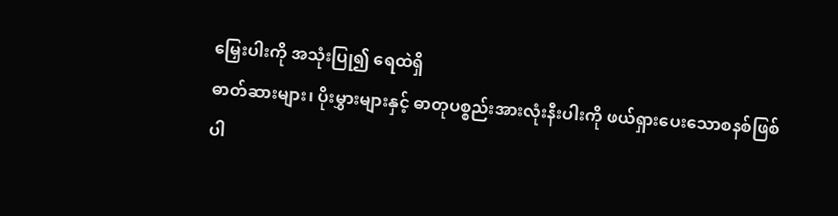မြှေးပါးကို အသုံးပြု၍ ရေထဲရှိ
ဓာတ်ဆားများ၊ ပိုးမွှားများနှင့် ဓာတုပစ္စည်းအားလုံးနီးပါးကို ဖယ်ရှားပေးသောစနစ်ဖြစ်ပါ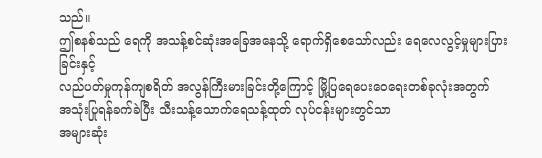သည်။
ဤစနစ်သည် ရေကို အသန့်စင်ဆုံးအခြေအနေသို့ ရောက်ရှိစေသော်လည်း ရေလေလွင့်မှုများပြားခြင်းနှင့်
လည်ပတ်မှုကုန်ကျစရိတ် အလွန်ကြီးမားခြင်းတို့ကြောင့် မြို့ပြရေပေးဝေရေးတစ်ခုလုံးအတွက်
အသုံးပြုရန်ခက်ခဲပြီး သီးသန့်သောက်ရေသန့်ထုတ် လုပ်ငန်းများတွင်သာ
အများဆုံး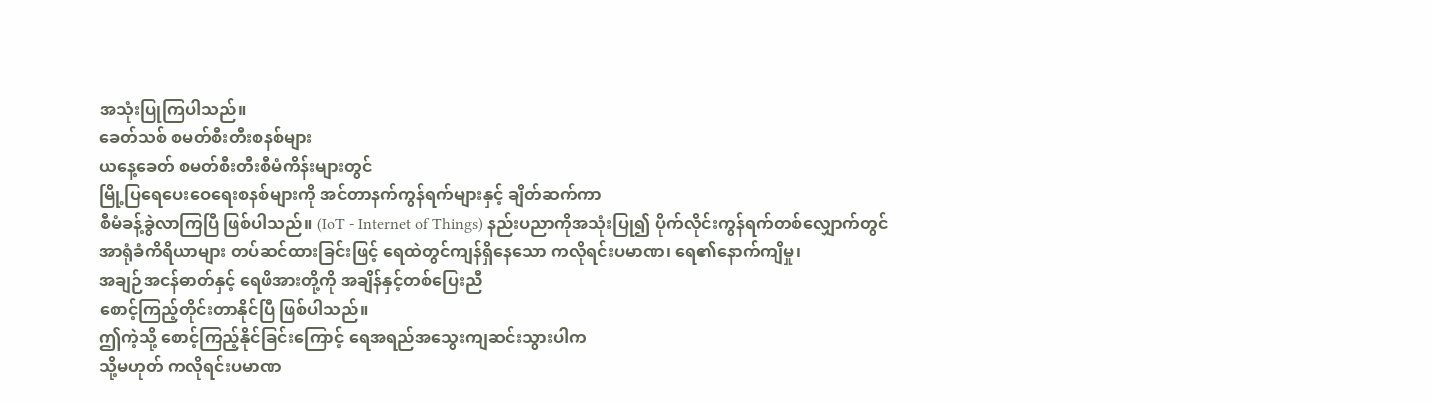အသုံးပြုကြပါသည်။
ခေတ်သစ် စမတ်စီးတီးစနစ်များ
ယနေ့ခေတ် စမတ်စီးတီးစီမံကိန်းများတွင်
မြို့ပြရေပေးဝေရေးစနစ်များကို အင်တာနက်ကွန်ရက်များနှင့် ချိတ်ဆက်ကာ
စီမံခန့်ခွဲလာကြပြီ ဖြစ်ပါသည်။ (IoT - Internet of Things) နည်းပညာကိုအသုံးပြု၍ ပိုက်လိုင်းကွန်ရက်တစ်လျှောက်တွင်
အာရုံခံကိရိယာများ တပ်ဆင်ထားခြင်းဖြင့် ရေထဲတွင်ကျန်ရှိနေသော ကလိုရင်းပမာဏ၊ ရေ၏နောက်ကျိမှု၊
အချဉ်အငန်ဓာတ်နှင့် ရေဖိအားတို့ကို အချိန်နှင့်တစ်ပြေးညီ
စောင့်ကြည့်တိုင်းတာနိုင်ပြီ ဖြစ်ပါသည်။
ဤကဲ့သို့ စောင့်ကြည့်နိုင်ခြင်းကြောင့် ရေအရည်အသွေးကျဆင်းသွားပါက
သို့မဟုတ် ကလိုရင်းပမာဏ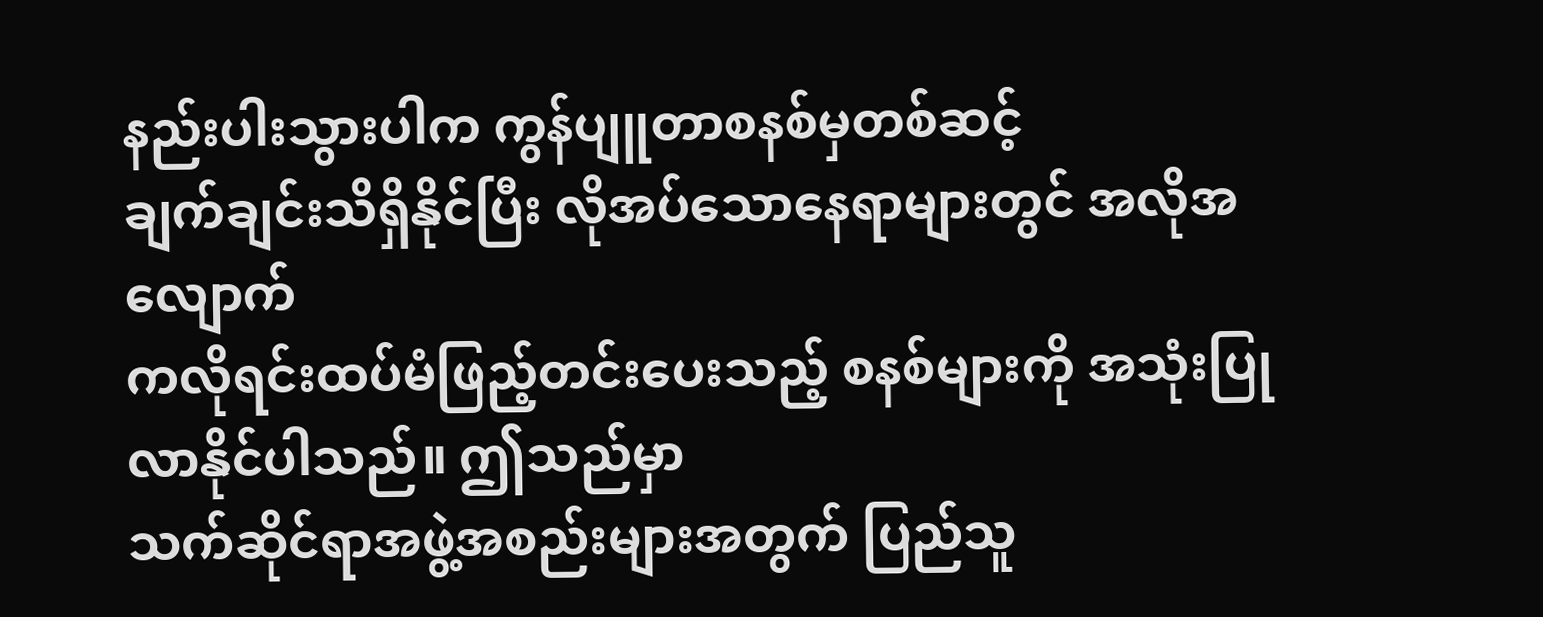နည်းပါးသွားပါက ကွန်ပျူတာစနစ်မှတစ်ဆင့်
ချက်ချင်းသိရှိနိုင်ပြီး လိုအပ်သောနေရာများတွင် အလိုအလျောက်
ကလိုရင်းထပ်မံဖြည့်တင်းပေးသည့် စနစ်များကို အသုံးပြုလာနိုင်ပါသည်။ ဤသည်မှာ
သက်ဆိုင်ရာအဖွဲ့အစည်းများအတွက် ပြည်သူ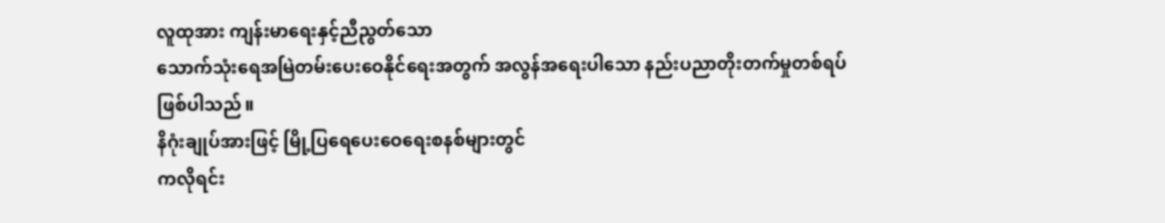လူထုအား ကျန်းမာရေးနှင့်ညီညွတ်သော
သောက်သုံးရေအမြဲတမ်းပေးဝေနိုင်ရေးအတွက် အလွန်အရေးပါသော နည်းပညာတိုးတက်မှုတစ်ရပ်
ဖြစ်ပါသည်။
နိဂုံးချုပ်အားဖြင့် မြို့ပြရေပေးဝေရေးစနစ်များတွင်
ကလိုရင်း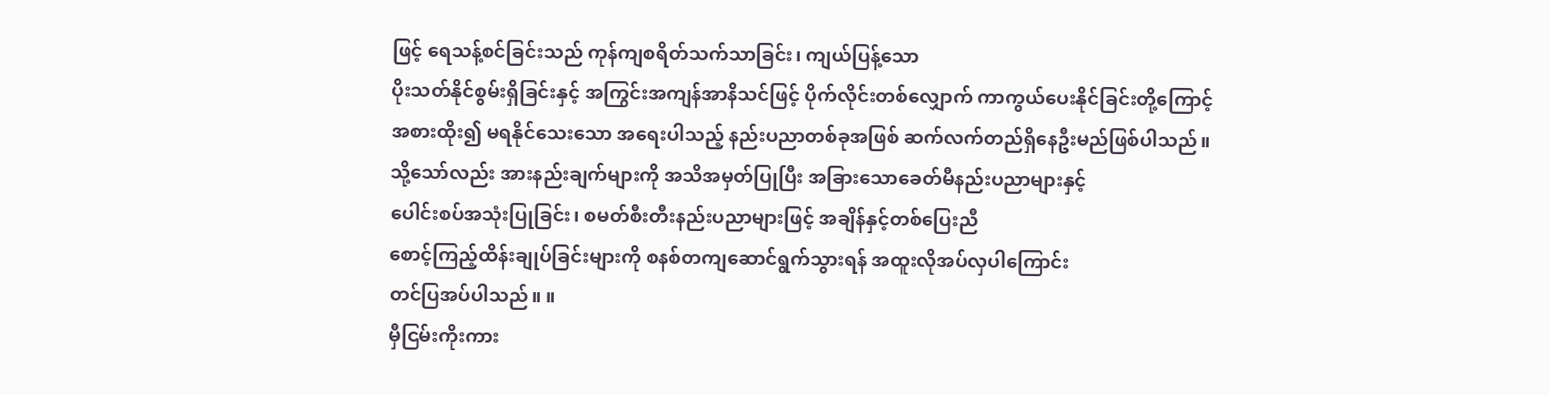ဖြင့် ရေသန့်စင်ခြင်းသည် ကုန်ကျစရိတ်သက်သာခြင်း၊ ကျယ်ပြန့်သော
ပိုးသတ်နိုင်စွမ်းရှိခြင်းနှင့် အကြွင်းအကျန်အာနိသင်ဖြင့် ပိုက်လိုင်းတစ်လျှောက် ကာကွယ်ပေးနိုင်ခြင်းတို့ကြောင့်
အစားထိုး၍ မရနိုင်သေးသော အရေးပါသည့် နည်းပညာတစ်ခုအဖြစ် ဆက်လက်တည်ရှိနေဦးမည်ဖြစ်ပါသည်။
သို့သော်လည်း အားနည်းချက်များကို အသိအမှတ်ပြုပြီး အခြားသောခေတ်မီနည်းပညာများနှင့်
ပေါင်းစပ်အသုံးပြုခြင်း၊ စမတ်စီးတီးနည်းပညာများဖြင့် အချိန်နှင့်တစ်ပြေးညီ
စောင့်ကြည့်ထိန်းချုပ်ခြင်းများကို စနစ်တကျဆောင်ရွက်သွားရန် အထူးလိုအပ်လှပါကြောင်း
တင်ပြအပ်ပါသည်။ ။
မှီငြမ်းကိုးကား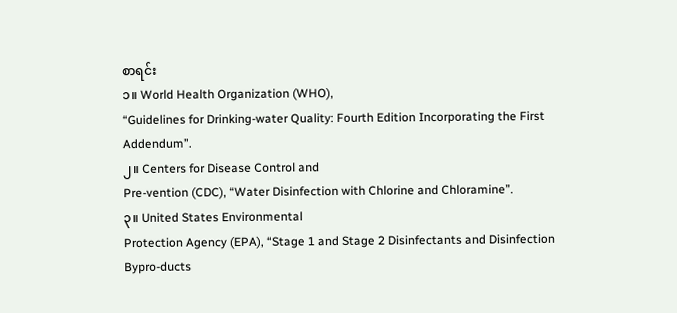စာရင်း
၁။ World Health Organization (WHO),
“Guidelines for Drinking-water Quality: Fourth Edition Incorporating the First
Addendum”.
၂။ Centers for Disease Control and
Pre-vention (CDC), “Water Disinfection with Chlorine and Chloramine”.
၃။ United States Environmental
Protection Agency (EPA), “Stage 1 and Stage 2 Disinfectants and Disinfection
Bypro-ducts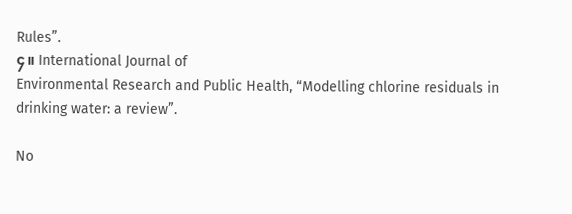Rules”.
၄။ International Journal of
Environmental Research and Public Health, “Modelling chlorine residuals in
drinking water: a review”.

No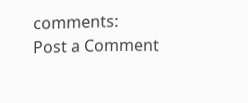comments:
Post a Comment